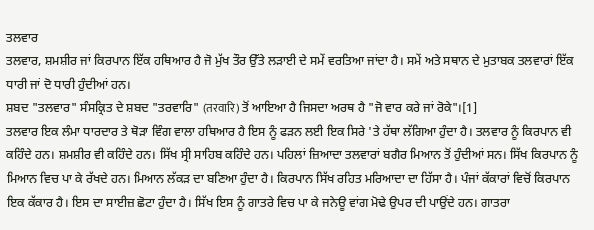ਤਲਵਾਰ
ਤਲਵਾਰ, ਸ਼ਮਸ਼ੀਰ ਜਾਂ ਕਿਰਪਾਨ ਇੱਕ ਹਥਿਆਰ ਹੈ ਜੋ ਮੁੱਖ ਤੌਰ ਉੱਤੇ ਲੜਾਈ ਦੇ ਸਮੇਂ ਵਰਤਿਆ ਜਾਂਦਾ ਹੈ। ਸਮੇਂ ਅਤੇ ਸਥਾਨ ਦੇ ਮੁਤਾਬਕ ਤਲਵਾਰਾਂ ਇੱਕ ਧਾਰੀ ਜਾਂ ਦੋ ਧਾਰੀ ਹੁੰਦੀਆਂ ਹਨ।
ਸ਼ਬਦ "ਤਲਵਾਰ" ਸੰਸਕ੍ਰਿਤ ਦੇ ਸ਼ਬਦ "ਤਰਵਾਰਿ" (तरवारि) ਤੋਂ ਆਇਆ ਹੈ ਜਿਸਦਾ ਅਰਥ ਹੈ "ਜੋ ਵਾਰ ਕਰੇ ਜਾਂ ਰੋਕੇ"।[1]
ਤਲਵਾਰ ਇਕ ਲੰਮਾ ਧਾਰਦਾਰ ਤੇ ਥੋੜਾ ਵਿੰਗ ਵਾਲਾ ਹਥਿਆਰ ਹੈ ਇਸ ਨੂੰ ਫੜਨ ਲਈ ਇਕ ਸਿਰੇ 'ਤੇ ਹੱਥਾ ਲੱਗਿਆ ਹੁੰਦਾ ਹੈ। ਤਲਵਾਰ ਨੂੰ ਕਿਰਪਾਨ ਵੀ ਕਹਿੰਦੇ ਹਨ। ਸ਼ਮਸ਼ੀਰ ਵੀ ਕਹਿੰਦੇ ਹਨ। ਸਿੱਖ ਸ੍ਰੀ ਸਾਹਿਬ ਕਹਿੰਦੇ ਹਨ। ਪਹਿਲਾਂ ਜ਼ਿਆਦਾ ਤਲਵਾਰਾਂ ਬਗੈਰ ਮਿਆਨ ਤੋਂ ਹੁੰਦੀਆਂ ਸਨ। ਸਿੱਖ ਕਿਰਪਾਨ ਨੂੰ ਮਿਆਨ ਵਿਚ ਪਾ ਕੇ ਰੱਖਦੇ ਹਨ। ਮਿਆਨ ਲੱਕੜ ਦਾ ਬਣਿਆ ਹੁੰਦਾ ਹੈ। ਕਿਰਪਾਨ ਸਿੱਖ ਰਹਿਤ ਮਰਿਆਦਾ ਦਾ ਹਿੱਸਾ ਹੈ। ਪੰਜਾਂ ਕੱਕਾਰਾਂ ਵਿਚੋਂ ਕਿਰਪਾਨ ਇਕ ਕੱਕਾਰ ਹੈ। ਇਸ ਦਾ ਸਾਈਜ਼ ਛੋਟਾ ਹੁੰਦਾ ਹੈ। ਸਿੱਖ ਇਸ ਨੂੰ ਗਾਤਰੇ ਵਿਚ ਪਾ ਕੇ ਜਨੇਊ ਵਾਂਗ ਮੋਢੇ ਉਪਰ ਦੀ ਪਾਉਂਦੇ ਹਨ। ਗਾਤਰਾ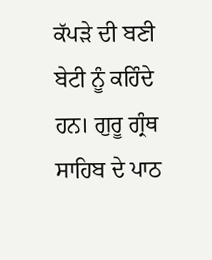ਕੱਪੜੇ ਦੀ ਬਣੀ ਬੇਟੀ ਨੂੰ ਕਹਿੰਦੇ ਹਨ। ਗੁਰੂ ਗ੍ਰੰਥ ਸਾਹਿਬ ਦੇ ਪਾਠ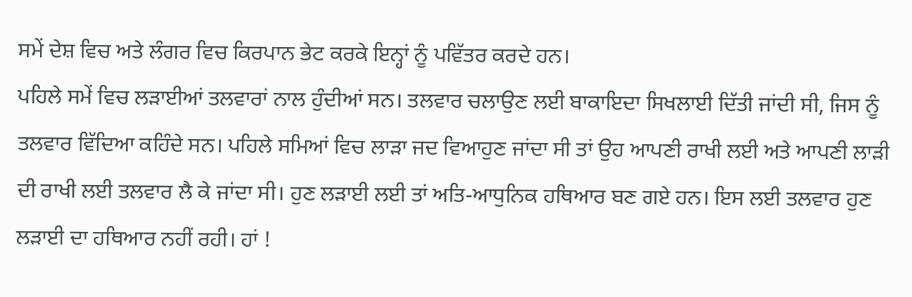ਸਮੇਂ ਦੇਸ਼ ਵਿਚ ਅਤੇ ਲੰਗਰ ਵਿਚ ਕਿਰਪਾਨ ਭੇਟ ਕਰਕੇ ਇਨ੍ਹਾਂ ਨੂੰ ਪਵਿੱਤਰ ਕਰਦੇ ਹਨ।
ਪਹਿਲੇ ਸਮੇਂ ਵਿਚ ਲੜਾਈਆਂ ਤਲਵਾਰਾਂ ਨਾਲ ਹੁੰਦੀਆਂ ਸਨ। ਤਲਵਾਰ ਚਲਾਉਣ ਲਈ ਬਾਕਾਇਦਾ ਸਿਖਲਾਈ ਦਿੱਤੀ ਜਾਂਦੀ ਸੀ, ਜਿਸ ਨੂੰ ਤਲਵਾਰ ਵਿੱਦਿਆ ਕਹਿੰਦੇ ਸਨ। ਪਹਿਲੇ ਸਮਿਆਂ ਵਿਚ ਲਾੜਾ ਜਦ ਵਿਆਹੁਣ ਜਾਂਦਾ ਸੀ ਤਾਂ ਉਹ ਆਪਣੀ ਰਾਖੀ ਲਈ ਅਤੇ ਆਪਣੀ ਲਾੜੀ ਦੀ ਰਾਖੀ ਲਈ ਤਲਵਾਰ ਲੈ ਕੇ ਜਾਂਦਾ ਸੀ। ਹੁਣ ਲੜਾਈ ਲਈ ਤਾਂ ਅਤਿ-ਆਧੁਨਿਕ ਹਥਿਆਰ ਬਣ ਗਏ ਹਨ। ਇਸ ਲਈ ਤਲਵਾਰ ਹੁਣ ਲੜਾਈ ਦਾ ਹਥਿਆਰ ਨਹੀਂ ਰਹੀ। ਹਾਂ !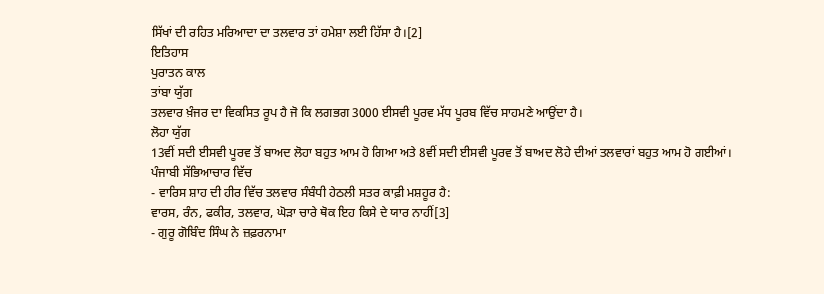ਸਿੱਖਾਂ ਦੀ ਰਹਿਤ ਮਰਿਆਦਾ ਦਾ ਤਲਵਾਰ ਤਾਂ ਹਮੇਸ਼ਾ ਲਈ ਹਿੱਸਾ ਹੈ।[2]
ਇਤਿਹਾਸ
ਪੁਰਾਤਨ ਕਾਲ
ਤਾਂਬਾ ਯੁੱਗ
ਤਲਵਾਰ ਖ਼ੰਜਰ ਦਾ ਵਿਕਸਿਤ ਰੂਪ ਹੈ ਜੋ ਕਿ ਲਗਭਗ 3000 ਈਸਵੀ ਪੂਰਵ ਮੱਧ ਪੂਰਬ ਵਿੱਚ ਸਾਹਮਣੇ ਆਉਂਦਾ ਹੈ।
ਲੋਹਾ ਯੁੱਗ
13ਵੀਂ ਸਦੀ ਈਸਵੀ ਪੂਰਵ ਤੋਂ ਬਾਅਦ ਲੋਹਾ ਬਹੁਤ ਆਮ ਹੋ ਗਿਆ ਅਤੇ 8ਵੀਂ ਸਦੀ ਈਸਵੀ ਪੂਰਵ ਤੋਂ ਬਾਅਦ ਲੋਹੇ ਦੀਆਂ ਤਲਵਾਰਾਂ ਬਹੁਤ ਆਮ ਹੋ ਗਈਆਂ।
ਪੰਜਾਬੀ ਸੱਭਿਆਚਾਰ ਵਿੱਚ
- ਵਾਰਿਸ ਸ਼ਾਹ ਦੀ ਹੀਰ ਵਿੱਚ ਤਲਵਾਰ ਸੰਬੰਧੀ ਹੇਠਲੀ ਸਤਰ ਕਾਫ਼ੀ ਮਸ਼ਹੂਰ ਹੈ:
ਵਾਰਸ, ਰੰਨ, ਫਕੀਰ, ਤਲਵਾਰ, ਘੋੜਾ ਚਾਰੇ ਥੋਕ ਇਹ ਕਿਸੇ ਦੇ ਯਾਰ ਨਾਹੀਂ[3]
- ਗੁਰੂ ਗੋਬਿੰਦ ਸਿੰਘ ਨੇ ਜ਼ਫ਼ਰਨਾਮਾ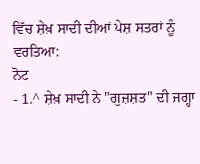ਵਿੱਚ ਸ਼ੇਖ਼ ਸਾਦੀ ਦੀਆਂ ਪੇਸ਼ ਸਤਰਾਂ ਨੂੰ ਵਰਤਿਆ:
ਨੋਟ
- 1.^ ਸ਼ੇਖ਼ ਸਾਦੀ ਨੇ "ਗੁਜ਼ਸ਼ਤ" ਦੀ ਜਗ੍ਹਾ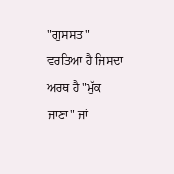"ਗੁਸਸਤ" ਵਰਤਿਆ ਹੈ ਜਿਸਦਾ ਅਰਥ ਹੈ "ਮੁੱਕ ਜਾਣਾ" ਜਾਂ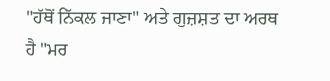"ਹੱਥੋਂ ਨਿੱਕਲ ਜਾਣਾ" ਅਤੇ ਗੁਜ਼ਸ਼ਤ ਦਾ ਅਰਥ ਹੈ "ਮਰ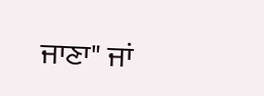ਜਾਣਾ" ਜਾਂ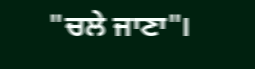"ਚਲੇ ਜਾਣਾ"।